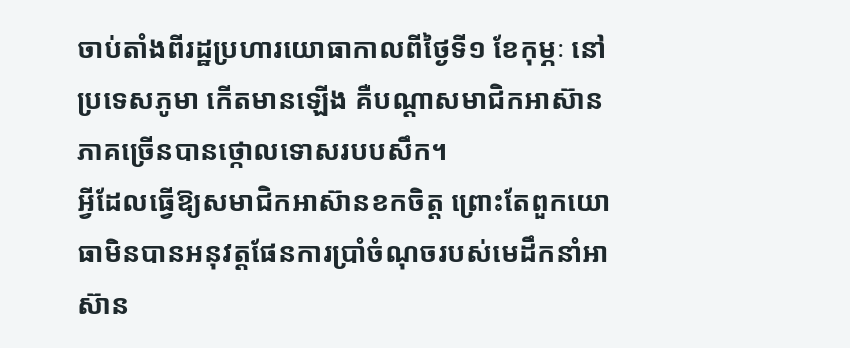ចាប់តាំងពីរដ្ឋប្រហារយោធាកាលពីថ្ងៃទី១ ខែកុម្ភៈ នៅប្រទេសភូមា កើតមានឡើង គឺបណ្ដាសមាជិកអាស៊ានភាគច្រើនបានថ្កោលទោសរបបសឹក។
អ្វីដែលធ្វើឱ្យសមាជិកអាស៊ានខកចិត្ត ព្រោះតែពួកយោធាមិនបានអនុវត្តផែនការប្រាំចំណុចរបស់មេដឹកនាំអាស៊ាន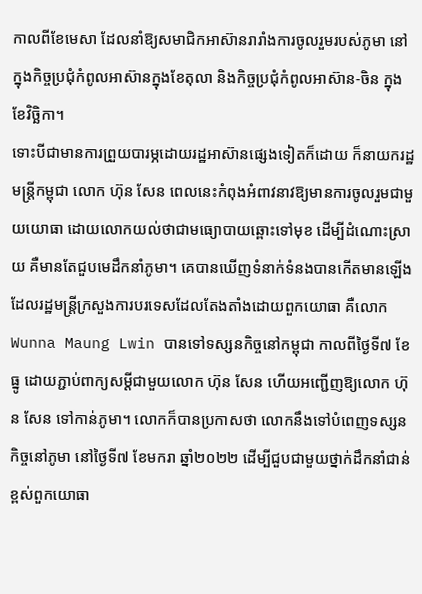កាលពីខែមេសា ដែលនាំឱ្យសមាជិកអាស៊ានរារាំងការចូលរួមរបស់ភូមា នៅក្នុងកិច្ចប្រជុំកំពូលអាស៊ានក្នុងខែតុលា និងកិច្ចប្រជុំកំពូលអាស៊ាន-ចិន ក្នុងខែវិច្ឆិកា។
ទោះបីជាមានការព្រួយបារម្ភដោយរដ្ឋអាស៊ានផ្សេងទៀតក៏ដោយ ក៏នាយករដ្ឋមន្ត្រីកម្ពុជា លោក ហ៊ុន សែន ពេលនេះកំពុងអំពាវនាវឱ្យមានការចូលរួមជាមួយយោធា ដោយលោកយល់ថាជាមធ្យោបាយឆ្ពោះទៅមុខ ដើម្បីដំណោះស្រាយ គឺមានតែជួបមេដឹកនាំភូមា។ គេបានឃើញទំនាក់ទំនងបានកើតមានឡើងដែលរដ្ឋមន្ត្រីក្រសួងការបរទេសដែលតែងតាំងដោយពួកយោធា គឺលោក Wunna Maung Lwin បានទៅទស្សនកិច្ចនៅកម្ពុជា កាលពីថ្ងៃទី៧ ខែធ្នូ ដោយភ្ជាប់ពាក្យសម្ដីជាមួយលោក ហ៊ុន សែន ហើយអញ្ជើញឱ្យលោក ហ៊ុន សែន ទៅកាន់ភូមា។ លោកក៏បានប្រកាសថា លោកនឹងទៅបំពេញទស្សនកិច្ចនៅភូមា នៅថ្ងៃទី៧ ខែមករា ឆ្នាំ២០២២ ដើម្បីជួបជាមួយថ្នាក់ដឹកនាំជាន់ខ្ពស់ពួកយោធា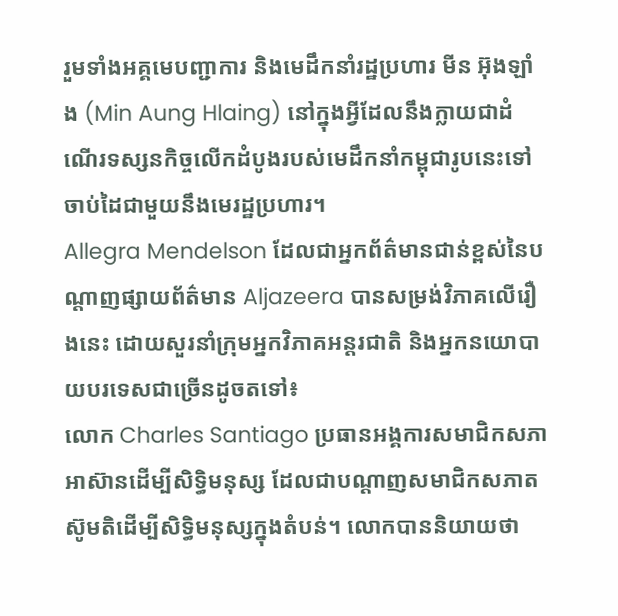រួមទាំងអគ្គមេបញ្ជាការ និងមេដឹកនាំរដ្ឋប្រហារ មីន អ៊ុងឡាំង (Min Aung Hlaing) នៅក្នុងអ្វីដែលនឹងក្លាយជាដំណើរទស្សនកិច្ចលើកដំបូងរបស់មេដឹកនាំកម្ពុជារូបនេះទៅចាប់ដៃជាមួយនឹងមេរដ្ឋប្រហារ។
Allegra Mendelson ដែលជាអ្នកព័ត៌មានជាន់ខ្ពស់នៃបណ្ដាញផ្សាយព័ត៌មាន Aljazeera បានសម្រង់វិភាគលើរឿងនេះ ដោយសួរនាំក្រុមអ្នកវិភាគអន្តរជាតិ និងអ្នកនយោបាយបរទេសជាច្រើនដូចតទៅ៖
លោក Charles Santiago ប្រធានអង្គការសមាជិកសភាអាស៊ានដើម្បីសិទ្ធិមនុស្ស ដែលជាបណ្ដាញសមាជិកសភាតស៊ូមតិដើម្បីសិទ្ធិមនុស្សក្នុងតំបន់។ លោកបាននិយាយថា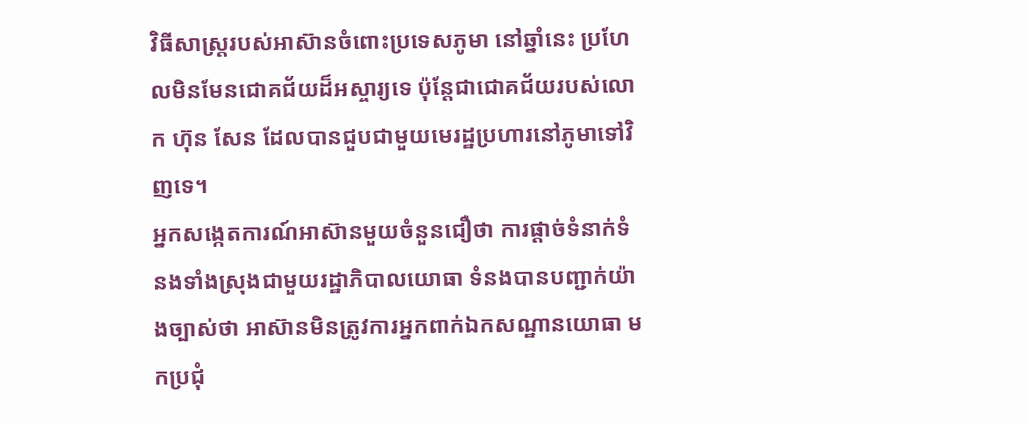វិធីសាស្ត្ររបស់អាស៊ានចំពោះប្រទេសភូមា នៅឆ្នាំនេះ ប្រហែលមិនមែនជោគជ័យដ៏អស្ចារ្យទេ ប៉ុន្តែជាជោគជ័យរបស់លោក ហ៊ុន សែន ដែលបានជួបជាមួយមេរដ្ឋប្រហារនៅភូមាទៅវិញទេ។
អ្នកសង្កេតការណ៍អាស៊ានមួយចំនួនជឿថា ការផ្តាច់ទំនាក់ទំនងទាំងស្រុងជាមួយរដ្ឋាភិបាលយោធា ទំនងបានបញ្ជាក់យ៉ាងច្បាស់ថា អាស៊ានមិនត្រូវការអ្នកពាក់ឯកសណ្ឋានយោធា មកប្រជុំ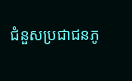ជំនួសប្រជាជនភូ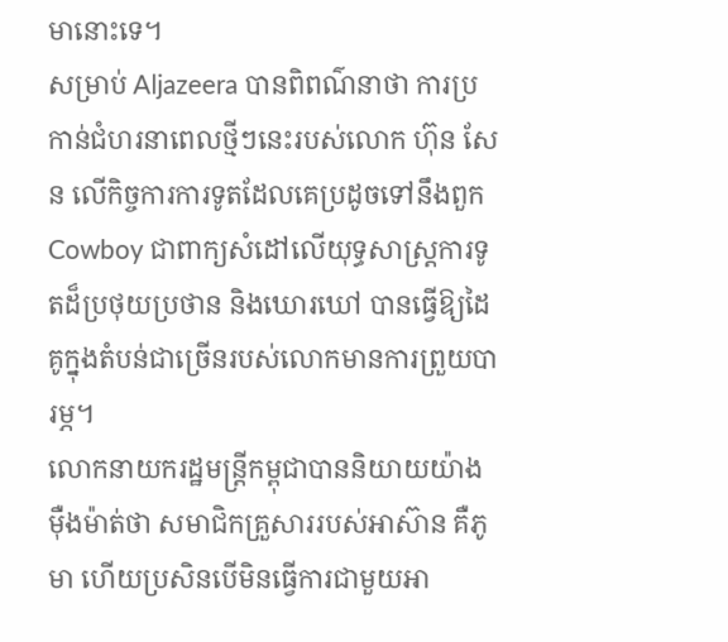មានោះទេ។
សម្រាប់ Aljazeera បានពិពណ៌នាថា ការប្រកាន់ជំហរនាពេលថ្មីៗនេះរបស់លោក ហ៊ុន សែន លើកិច្ចការការទូតដែលគេប្រដូចទៅនឹងពួក Cowboy ជាពាក្យសំដៅលើយុទ្ធសាស្ត្រការទូតដ៏ប្រថុយប្រថាន និងឃោរឃៅ បានធ្វើឱ្យដៃគូក្នុងតំបន់ជាច្រើនរបស់លោកមានការព្រួយបារម្ភ។
លោកនាយករដ្ឋមន្ត្រីកម្ពុជាបាននិយាយយ៉ាងម៉ឺងម៉ាត់ថា សមាជិកគ្រួសាររបស់អាស៊ាន គឺភូមា ហើយប្រសិនបើមិនធ្វើការជាមួយអា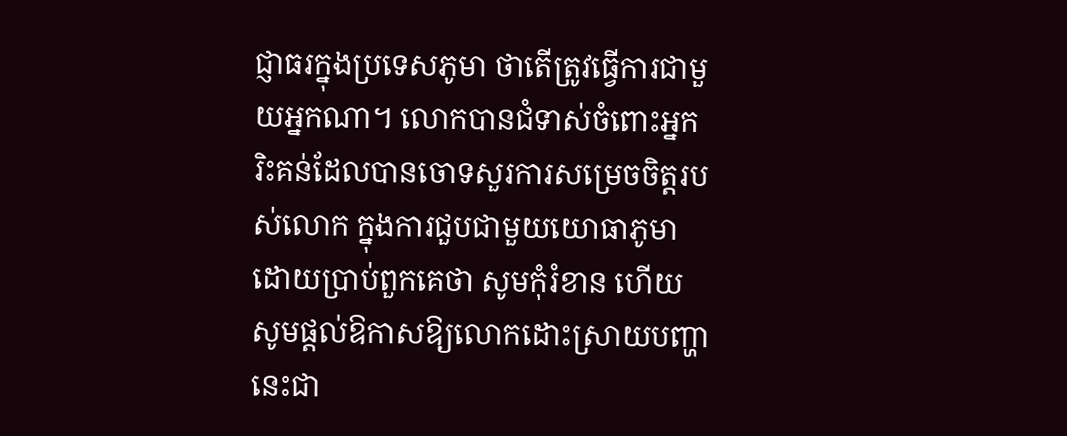ជ្ញាធរក្នុងប្រទេសភូមា ថាតើត្រូវធ្វើការជាមួយអ្នកណា។ លោកបានជំទាស់ចំពោះអ្នករិះគន់ដែលបានចោទសួរការសម្រេចចិត្តរបស់លោក ក្នុងការជួបជាមួយយោធាភូមា ដោយប្រាប់ពួកគេថា សូមកុំរំខាន ហើយសូមផ្តល់ឱកាសឱ្យលោកដោះស្រាយបញ្ហានេះជា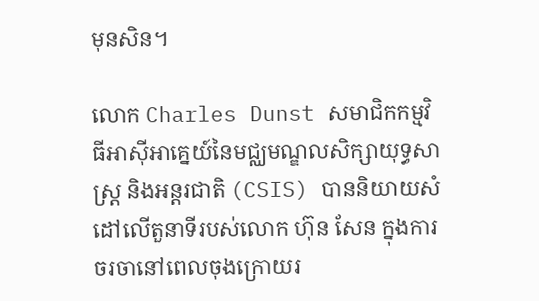មុនសិន។

លោក Charles Dunst សមាជិកកម្មវិធីអាស៊ីអាគ្នេយ៍នៃមជ្ឈមណ្ឌលសិក្សាយុទ្ធសាស្ត្រ និងអន្តរជាតិ (CSIS) បាននិយាយសំដៅលើតួនាទីរបស់លោក ហ៊ុន សែន ក្នុងការចរចានៅពេលចុងក្រោយរ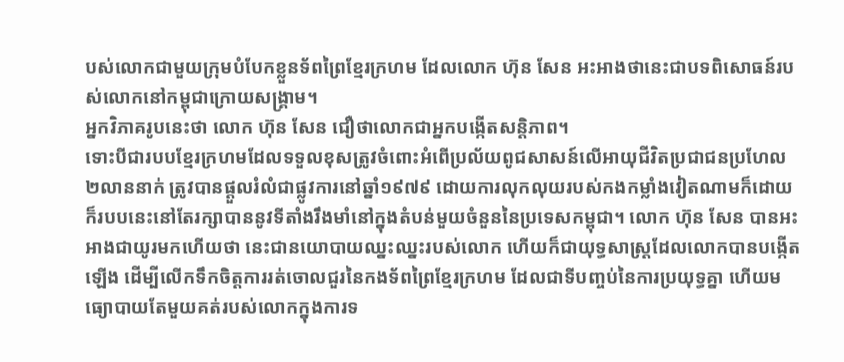បស់លោកជាមួយក្រុមបំបែកខ្លួនទ័ពព្រៃខ្មែរក្រហម ដែលលោក ហ៊ុន សែន អះអាងថានេះជាបទពិសោធន៍របស់លោកនៅកម្ពុជាក្រោយសង្គ្រាម។
អ្នកវិភាគរូបនេះថា លោក ហ៊ុន សែន ជឿថាលោកជាអ្នកបង្កើតសន្តិភាព។
ទោះបីជារបបខ្មែរក្រហមដែលទទួលខុសត្រូវចំពោះអំពើប្រល័យពូជសាសន៍លើអាយុជីវិតប្រជាជនប្រហែល ២លាននាក់ ត្រូវបានផ្តួលរំលំជាផ្លូវការនៅឆ្នាំ១៩៧៩ ដោយការលុកលុយរបស់កងកម្លាំងវៀតណាមក៏ដោយ ក៏របបនេះនៅតែរក្សាបាននូវទីតាំងរឹងមាំនៅក្នុងតំបន់មួយចំនួននៃប្រទេសកម្ពុជា។ លោក ហ៊ុន សែន បានអះអាងជាយូរមកហើយថា នេះជានយោបាយឈ្នះឈ្នះរបស់លោក ហើយក៏ជាយុទ្ធសាស្ត្រដែលលោកបានបង្កើតឡើង ដើម្បីលើកទឹកចិត្តការរត់ចោលជួរនៃកងទ័ពព្រៃខ្មែរក្រហម ដែលជាទីបញ្ចប់នៃការប្រយុទ្ធគ្នា ហើយមធ្យោបាយតែមួយគត់របស់លោកក្នុងការទ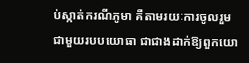ប់ស្កាត់ករណីភូមា គឺតាមរយៈការចូលរួមជាមួយរបបយោធា ជាជាងដាក់ឱ្យពួកយោ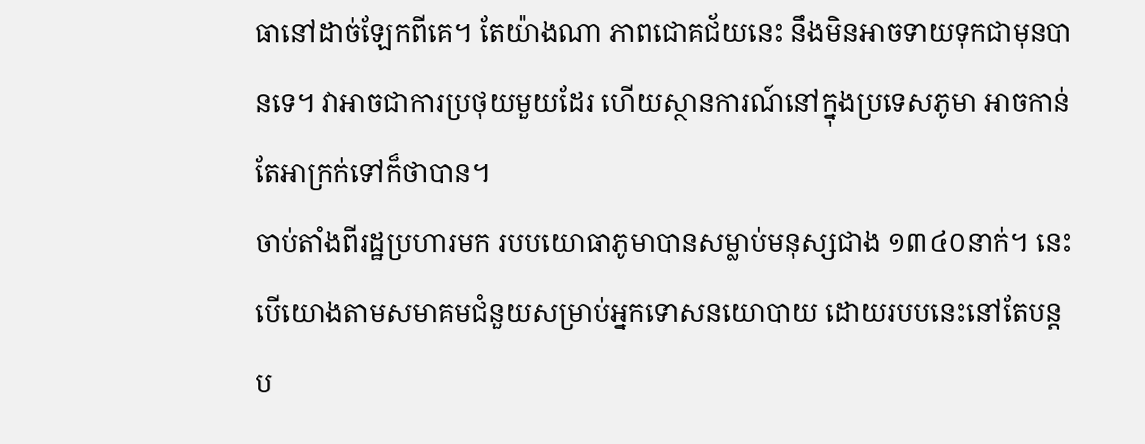ធានៅដាច់ឡែកពីគេ។ តែយ៉ាងណា ភាពជោគជ័យនេះ នឹងមិនអាចទាយទុកជាមុនបានទេ។ វាអាចជាការប្រថុយមួយដែរ ហើយស្ថានការណ៍នៅក្នុងប្រទេសភូមា អាចកាន់តែអាក្រក់ទៅក៏ថាបាន។
ចាប់តាំងពីរដ្ឋប្រហារមក របបយោធាភូមាបានសម្លាប់មនុស្សជាង ១៣៤០នាក់។ នេះបើយោងតាមសមាគមជំនួយសម្រាប់អ្នកទោសនយោបាយ ដោយរបបនេះនៅតែបន្តប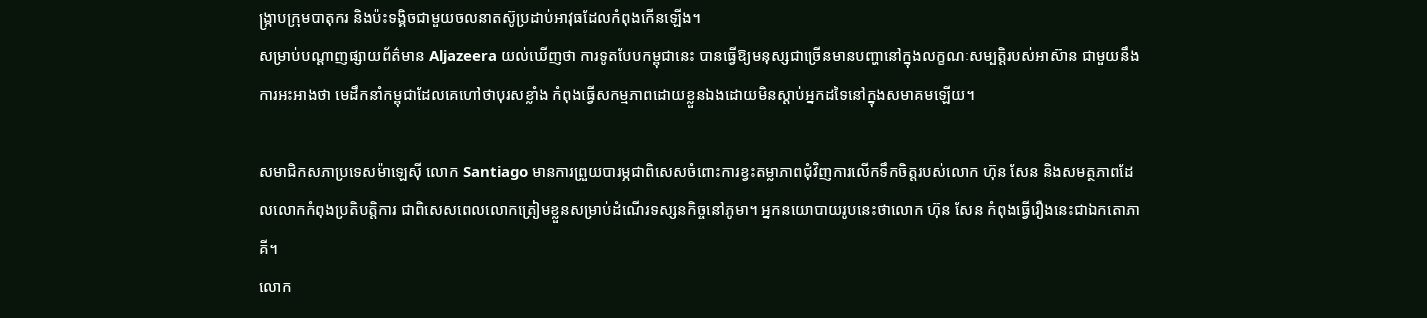ង្ក្រាបក្រុមបាតុករ និងប៉ះទង្គិចជាមួយចលនាតស៊ូប្រដាប់អាវុធដែលកំពុងកើនឡើង។
សម្រាប់បណ្ដាញផ្សាយព័ត៌មាន Aljazeera យល់ឃើញថា ការទូតបែបកម្ពុជានេះ បានធ្វើឱ្យមនុស្សជាច្រើនមានបញ្ហានៅក្នុងលក្ខណៈសម្បត្តិរបស់អាស៊ាន ជាមួយនឹងការអះអាងថា មេដឹកនាំកម្ពុជាដែលគេហៅថាបុរសខ្លាំង កំពុងធ្វើសកម្មភាពដោយខ្លួនឯងដោយមិនស្តាប់អ្នកដទៃនៅក្នុងសមាគមឡើយ។

សមាជិកសភាប្រទេសម៉ាឡេស៊ី លោក Santiago មានការព្រួយបារម្ភជាពិសេសចំពោះការខ្វះតម្លាភាពជុំវិញការលើកទឹកចិត្តរបស់លោក ហ៊ុន សែន និងសមត្ថភាពដែលលោកកំពុងប្រតិបត្តិការ ជាពិសេសពេលលោកត្រៀមខ្លួនសម្រាប់ដំណើរទស្សនកិច្ចនៅភូមា។ អ្នកនយោបាយរូបនេះថាលោក ហ៊ុន សែន កំពុងធ្វើរឿងនេះជាឯកតោភាគី។
លោក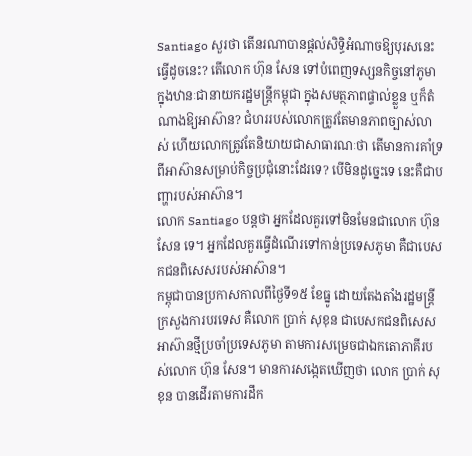Santiago សួរថា តើនរណាបានផ្តល់សិទ្ធិអំណាចឱ្យបុរសនេះធ្វើដូចនេះ? តើលោក ហ៊ុន សែន ទៅបំពេញទស្សនកិច្ចនៅភូមា ក្នុងឋានៈជានាយករដ្ឋមន្ត្រីកម្ពុជា ក្នុងសមត្ថភាពផ្ទាល់ខ្លួន ឬក៏តំណាងឱ្យអាស៊ាន? ជំហររបស់លោកត្រូវតែមានភាពច្បាស់លាស់ ហើយលោកត្រូវតែនិយាយជាសាធារណៈថា តើមានការគាំទ្រពីអាស៊ានសម្រាប់កិច្ចប្រជុំនោះដែរទេ? បើមិនដូច្នេះទេ នេះគឺជាបញ្ហារបស់អាស៊ាន។
លោក Santiago បន្តថា អ្នកដែលគួរទៅមិនមែនជាលោក ហ៊ុន សែន ទេ។ អ្នកដែលគួរធ្វើដំណើរទៅកាន់ប្រទេសភូមា គឺជាបេសកជនពិសេសរបស់អាស៊ាន។
កម្ពុជាបានប្រកាសកាលពីថ្ងៃទី១៥ ខែធ្នូ ដោយតែងតាំងរដ្ឋមន្ត្រីក្រសួងការបរទេស គឺលោក ប្រាក់ សុខុន ជាបេសកជនពិសេសអាស៊ានថ្មីប្រចាំប្រទេសភូមា តាមការសម្រេចជាឯកតោភាគីរបស់លោក ហ៊ុន សែន។ មានការសង្កេតឃើញថា លោក ប្រាក់ សុខុន បានដើរតាមការដឹក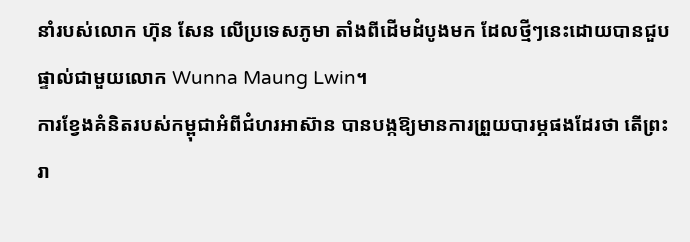នាំរបស់លោក ហ៊ុន សែន លើប្រទេសភូមា តាំងពីដើមដំបូងមក ដែលថ្មីៗនេះដោយបានជួបផ្ទាល់ជាមួយលោក Wunna Maung Lwin។
ការខ្វែងគំនិតរបស់កម្ពុជាអំពីជំហរអាស៊ាន បានបង្កឱ្យមានការព្រួយបារម្ភផងដែរថា តើព្រះរា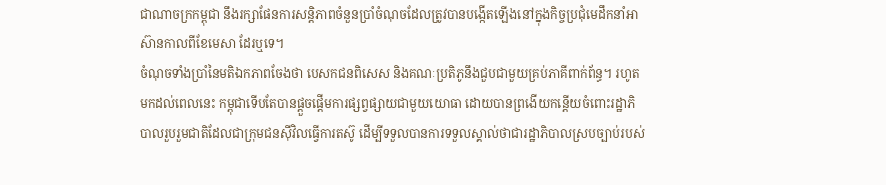ជាណាចក្រកម្ពុជា នឹងរក្សាផែនការសន្តិភាពចំនួនប្រាំចំណុចដែលត្រូវបានបង្កើតឡើងនៅក្នុងកិច្ចប្រជុំមេដឹកនាំអាស៊ានកាលពីខែមេសា ដែរឬទេ។
ចំណុចទាំងប្រាំនៃមតិឯកភាពចែងថា បេសកជនពិសេស និងគណៈប្រតិភូនឹងជួបជាមួយគ្រប់ភាគីពាក់ព័ន្ធ។ រហូតមកដល់ពេលនេះ កម្ពុជាទើបតែបានផ្ដួចផ្ដើមការផ្សព្វផ្សាយជាមួយយោធា ដោយបានព្រងើយកន្តើយចំពោះរដ្ឋាភិបាលរួបរួមជាតិដែលជាក្រុមជនស៊ីវិលធ្វើការតស៊ូ ដើម្បីទទួលបានការទទួលស្គាល់ថាជារដ្ឋាភិបាលស្របច្បាប់របស់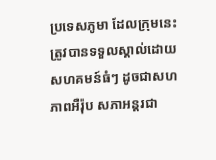ប្រទេសភូមា ដែលក្រុមនេះត្រូវបានទទួលស្គាល់ដោយសហគមន៍ធំៗ ដូចជាសហភាពអឺរ៉ុប សភាអន្តរជា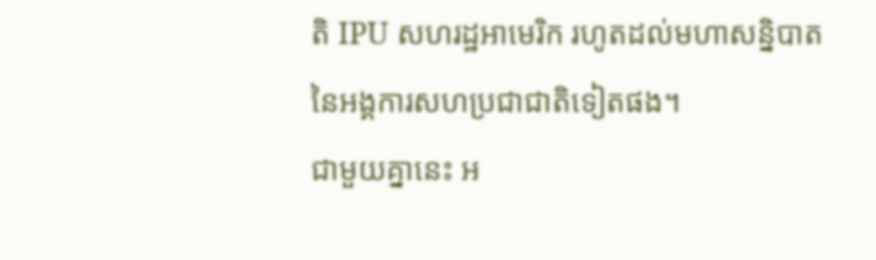តិ IPU សហរដ្ឋអាមេរិក រហូតដល់មហាសន្និបាតនៃអង្គការសហប្រជាជាតិទៀតផង។
ជាមួយគ្នានេះ អ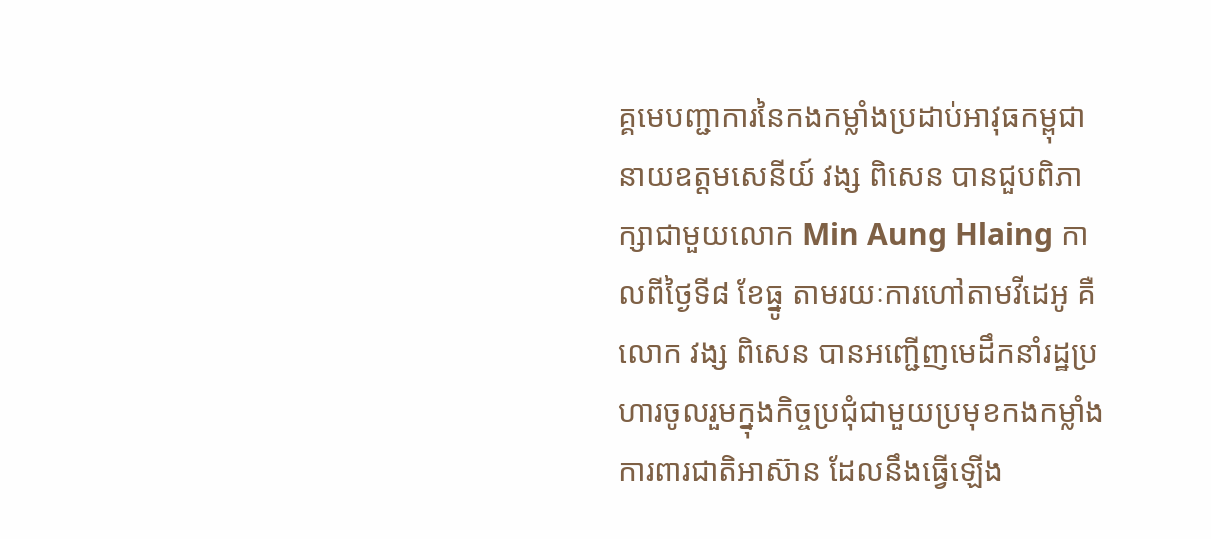គ្គមេបញ្ជាការនៃកងកម្លាំងប្រដាប់អាវុធកម្ពុជា នាយឧត្តមសេនីយ៍ វង្ស ពិសេន បានជួបពិភាក្សាជាមួយលោក Min Aung Hlaing កាលពីថ្ងៃទី៨ ខែធ្នូ តាមរយៈការហៅតាមវីដេអូ គឺលោក វង្ស ពិសេន បានអញ្ជើញមេដឹកនាំរដ្ឋប្រហារចូលរួមក្នុងកិច្ចប្រជុំជាមួយប្រមុខកងកម្លាំងការពារជាតិអាស៊ាន ដែលនឹងធ្វើឡើង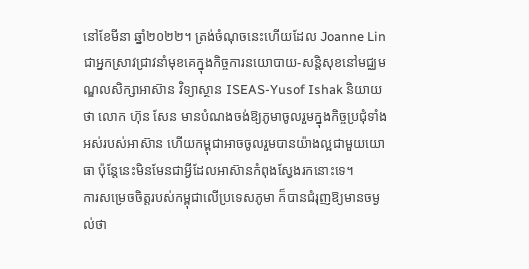នៅខែមីនា ឆ្នាំ២០២២។ ត្រង់ចំណុចនេះហើយដែល Joanne Lin ជាអ្នកស្រាវជ្រាវនាំមុខគេក្នុងកិច្ចការនយោបាយ-សន្តិសុខនៅមជ្ឈមណ្ឌលសិក្សាអាស៊ាន វិទ្យាស្ថាន ISEAS-Yusof Ishak និយាយថា លោក ហ៊ុន សែន មានបំណងចង់ឱ្យភូមាចូលរួមក្នុងកិច្ចប្រជុំទាំងអស់របស់អាស៊ាន ហើយកម្ពុជាអាចចូលរួមបានយ៉ាងល្អជាមួយយោធា ប៉ុន្តែនេះមិនមែនជាអ្វីដែលអាស៊ានកំពុងស្វែងរកនោះទេ។
ការសម្រេចចិត្តរបស់កម្ពុជាលើប្រទេសភូមា ក៏បានជំរុញឱ្យមានចម្ងល់ថា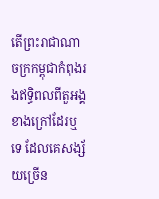តើព្រះរាជាណាចក្រកម្ពុជាកំពុងរងឥទ្ធិពលពីតួអង្គខាងក្រៅដែរឬទេ ដែលគេសង្ស័យច្រើន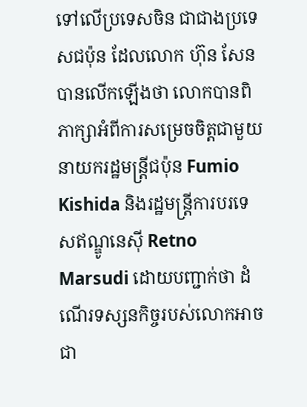ទៅលើប្រទេសចិន ជាជាងប្រទេសជប៉ុន ដែលលោក ហ៊ុន សែន បានលើកឡើងថា លោកបានពិភាក្សាអំពីការសម្រេចចិត្តជាមួយនាយករដ្ឋមន្ត្រីជប៉ុន Fumio Kishida និងរដ្ឋមន្ត្រីការបរទេសឥណ្ឌូនេស៊ី Retno Marsudi ដោយបញ្ជាក់ថា ដំណើរទស្សនកិច្ចរបស់លោកអាចជា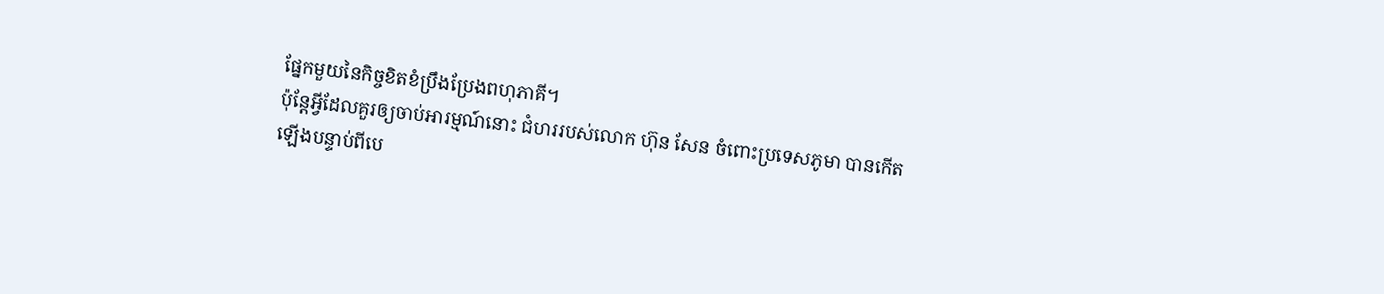ផ្នែកមួយនៃកិច្ចខិតខំប្រឹងប្រែងពហុភាគី។
ប៉ុន្តែអ្វីដែលគួរឲ្យចាប់អារម្មណ៍នោះ ជំហររបស់លោក ហ៊ុន សែន ចំពោះប្រទេសភូមា បានកើតឡើងបន្ទាប់ពីបេ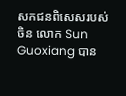សកជនពិសេសរបស់ចិន លោក Sun Guoxiang បាន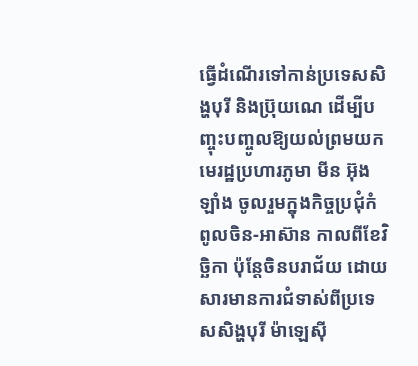ធ្វើដំណើរទៅកាន់ប្រទេសសិង្ហបុរី និងប្រ៊ុយណេ ដើម្បីបញ្ចុះបញ្ចូលឱ្យយល់ព្រមយកមេរដ្ឋប្រហារភូមា មីន អ៊ុងឡាំង ចូលរួមក្នុងកិច្ចប្រជុំកំពូលចិន-អាស៊ាន កាលពីខែវិច្ឆិកា ប៉ុន្តែចិនបរាជ័យ ដោយសារមានការជំទាស់ពីប្រទេសសិង្ហបុរី ម៉ាឡេស៊ី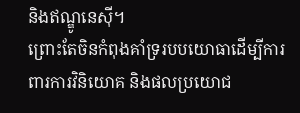និងឥណ្ឌូនេស៊ី។
ព្រោះតែចិនកំពុងគាំទ្ររបបយោធាដើម្បីការពារការវិនិយោគ និងផលប្រយោជ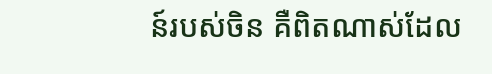ន៍របស់ចិន គឺពិតណាស់ដែល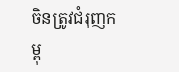ចិនត្រូវជំរុញកម្ពុ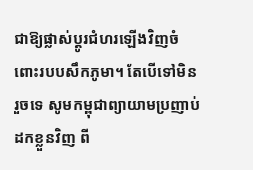ជាឱ្យផ្លាស់ប្ដូរជំហរឡើងវិញចំពោះរបបសឹកភូមា។ តែបើទៅមិនរួចទេ សូមកម្ពុជាព្យាយាមប្រញាប់ដកខ្លួនវិញ ពី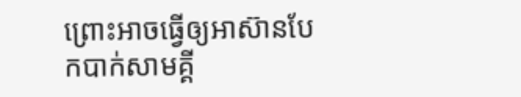ព្រោះអាចធ្វើឲ្យអាស៊ានបែកបាក់សាមគ្គី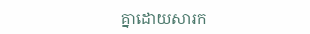គ្នាដោយសារក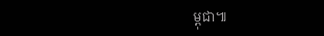ម្ពុជា៕